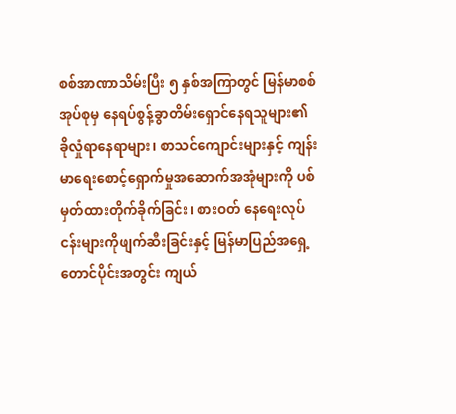စစ်အာဏာသိမ်းပြီး ၅ နှစ်အကြာတွင် မြန်မာစစ်အုပ်စုမှ နေရပ်စွန့်ခွာတိမ်းရှောင်နေရသူများ၏ ခိုလှုံရာနေရာများ၊ စာသင်ကျောင်းများနှင့် ကျန်းမာရေးစောင့်ရှောက်မှုအဆောက်အအုံများကို ပစ်မှတ်ထားတိုက်ခိုက်ခြင်း၊ စားဝတ် နေရေးလုပ်ငန်းများကိုဖျက်ဆီးခြင်းနှင့် မြန်မာပြည်အရှေ့တောင်ပိုင်းအတွင်း ကျယ်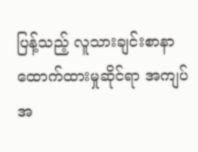ပြန့်သည့် လူသားချင်းစာနာ ထောက်ထားမှုဆိုင်ရာ အကျပ်အ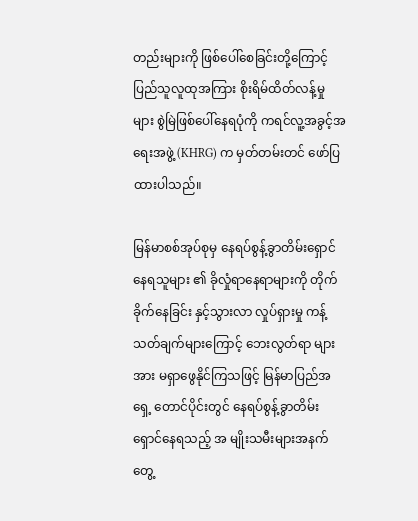တည်းများကို ဖြစ်ပေါ်စေခြင်းတို့ကြောင့် ပြည်သူလူထုအကြား စိုးရိမ်ထိတ်လန့်မှု များ စွဲမြဲဖြစ်ပေါ်နေရပုံကို ကရင်လူ့အခွင့်အရေးအဖွဲ့ (KHRG) က မှတ်တမ်းတင် ဖော်ပြထားပါသည်။

မြန်မာစစ်အုပ်စုမှ နေရပ်စွန့်ခွာတိမ်းရှောင်နေရသူများ ၏ ခိုလှုံရာနေရာများကို တိုက်ခိုက်နေခြင်း နှင့်သွားလာ လှုပ်ရှားမှု ကန့်သတ်ချက်များကြောင့် ဘေးလွတ်ရာ များအား မရှာဖွေနိုင်ကြသဖြင့် မြန်မာပြည်အရှေ့ တောင်ပိုင်းတွင် နေရပ်စွန့်ခွာတိမ်း ရှောင်နေရသည့် အ မျိုးသမီးများအနက် တွေ့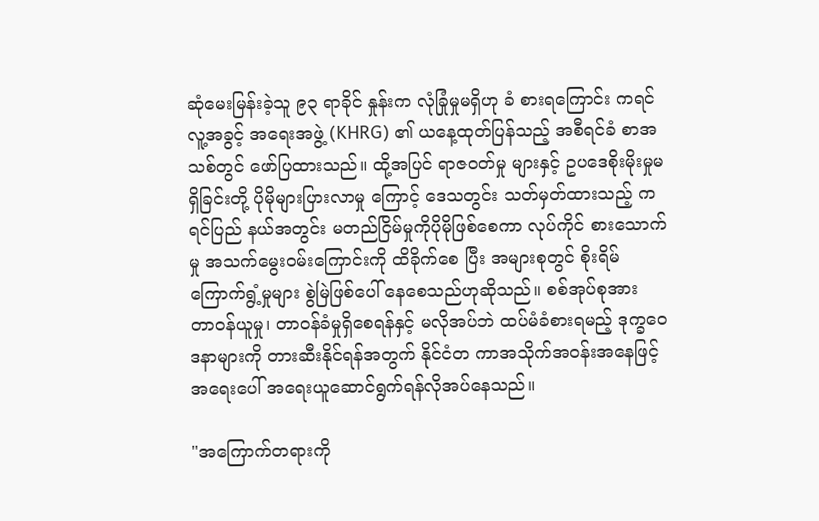ဆုံမေးမြန်းခဲ့သူ ၉၃ ရာခိုင် နှုန်းက လုံခြုံမှုမရှိဟု ခံ စားရကြောင်း ကရင်လူ့အခွင့် အရေးအဖွဲ့ (KHRG) ၏ ယနေ့ထုတ်ပြန်သည့် အစီရင်ခံ စာအသစ်တွင် ဖော်ပြထားသည်။ ထို့အပြင် ရာဇဝတ်မှု များနှင့် ဥပဒေစိုးမိုးမှုမရှိခြင်းတို့ ပိုမိုများပြားလာမှု ကြောင့် ဒေသတွင်း သတ်မှတ်ထားသည့် ကရင်ပြည် နယ်အတွင်း မတည်ငြိမ်မှုကိုပိုမိုဖြစ်စေကာ လုပ်ကိုင် စားသောက်မှု အသက်မွေးဝမ်းကြောင်းကို ထိခိုက်စေ ပြီး အများစုတွင် စိုးရိမ်ကြောက်ရွံ့မှုများ စွဲမြဲဖြစ်ပေါ် နေစေသည်ဟုဆိုသည်။ စစ်အုပ်စုအား တာဝန်ယူမှု၊ တာဝန်ခံမှုရှိစေရန်နှင့် မလိုအပ်ဘဲ ထပ်မံခံစားရမည့် ဒုက္ခဝေဒနာများကို တားဆီးနိုင်ရန်အတွက် နိုင်ငံတ ကာအသိုက်အဝန်းအနေဖြင့် အရေးပေါ် အရေးယူဆောင်ရွက်ရန်လိုအပ်နေသည်။

"အကြောက်တရားကို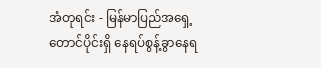အံတုရင်း - မြန်မာပြည်အရှေ့တောင်ပိုင်းရှိ နေရပ်စွန့်ခွာနေရ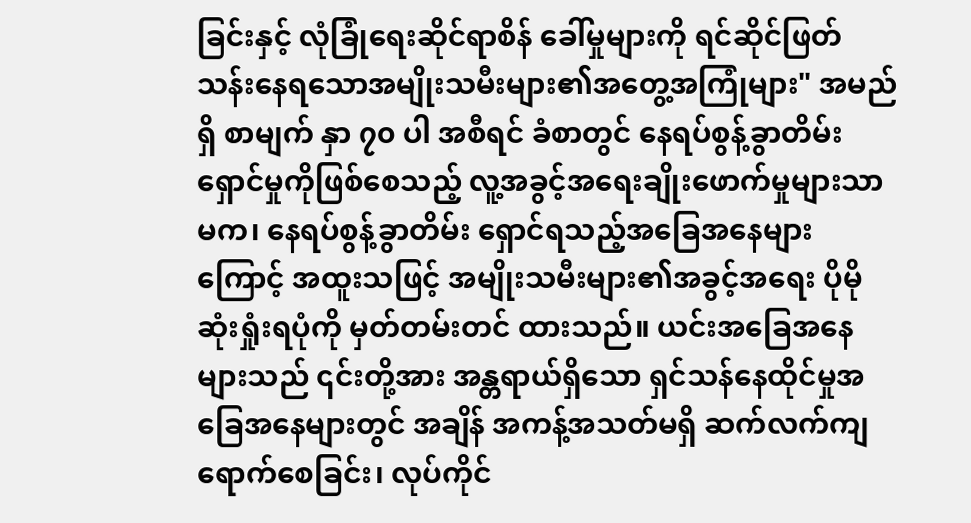ခြင်းနှင့် လုံခြုံရေးဆိုင်ရာစိန် ခေါ်မှုများကို ရင်ဆိုင်ဖြတ်သန်းနေရသောအမျိုးသမီးများ၏အတွေ့အကြုံများ" အမည်ရှိ စာမျက် နှာ ၇၀ ပါ အစီရင် ခံစာတွင် နေရပ်စွန့်ခွာတိမ်းရှောင်မှုကိုဖြစ်စေသည့် လူ့အခွင့်အရေးချိုးဖောက်မှုများသာမက၊ နေရပ်စွန့်ခွာတိမ်း ရှောင်ရသည့်အခြေအနေများကြောင့် အထူးသဖြင့် အမျိုးသမီးများ၏အခွင့်အရေး ပိုမိုဆုံးရှုံးရပုံကို မှတ်တမ်းတင် ထားသည်။ ယင်းအခြေအနေများသည် ၎င်းတို့အား အန္တရာယ်ရှိသော ရှင်သန်နေထိုင်မှုအခြေအနေများတွင် အချိန် အကန့်အသတ်မရှိ ဆက်လက်ကျရောက်စေခြင်း၊ လုပ်ကိုင်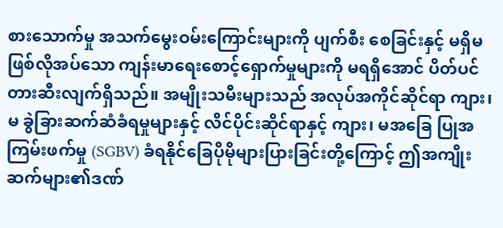စားသောက်မှု အသက်မွေးဝမ်းကြောင်းများကို ပျက်စီး စေခြင်းနှင့် မရှိမဖြစ်လိုအပ်သော ကျန်းမာရေးစောင့်ရှောက်မှုများကို မရရှိအောင် ပိတ်ပင်တားဆီးလျက်ရှိသည်။ အမျိုးသမီးများသည် အလုပ်အကိုင်ဆိုင်ရာ ကျား၊မ ခွဲခြားဆက်ဆံခံရမှုများနှင့် လိင်ပိုင်းဆိုင်ရာနှင့် ကျား၊ မအခြေ ပြုအကြမ်းဖက်မှု (SGBV) ခံရနိုင်ခြေပိုမိုများပြားခြင်းတို့ကြောင့် ဤအကျိုးဆက်များ၏ဒဏ်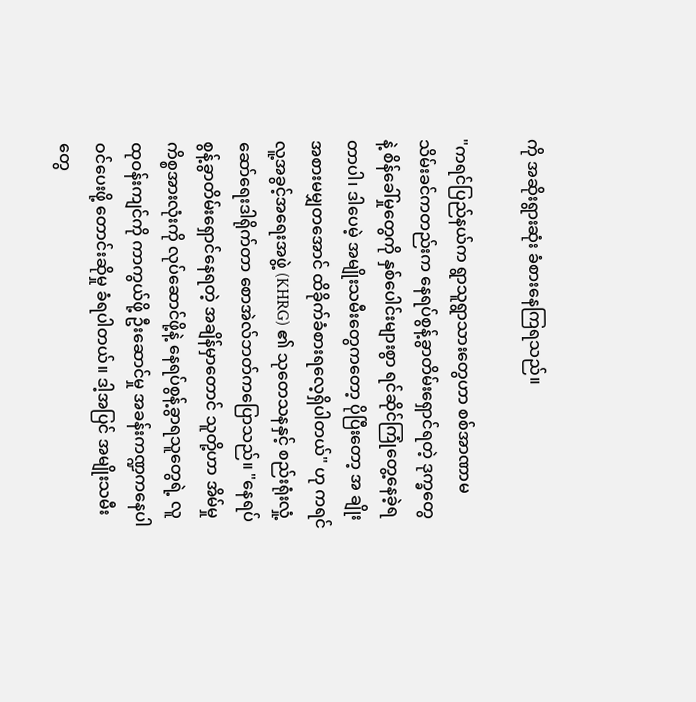ကို အဆိုးရွားဆုံး ခံစားနေကြရသည်။

"ကရင်ပြည်နယ်က ရွာသူရွာသားတွေဟာ စစ်အာဏာမသိမ်းခင်ကတည်းက နေရပ်စွန့်ခွာတိမ်းရှောင်ရတဲ့ ဒုက္ခတွေ နဲ့ စိန်ခေါ်မှုတွေကို နှစ်ပေါင်းများစွာ ရင်ဆိုင်ကြုံတွေ့နေခဲ့ရတာပါ၊ ဒါပေမဲ့ အမျိုးသမီးတွေကတော့ ပိုပြီးတော့ အ ချိုးအစားမမျှတအောင် ထိခိုက်ခံစားရလေ့ရှိပါတယ်" ဟု ကရင်လူ့အခွင့်အရေးအဖွဲ့ (KHRG) ၏ သုတေသနနှင့် စည်းရုံးလှုံ့ဆော်ရေးဒါရိုက်တာ စောအဲလ်ဘတ်ကပြောသည်။ "နေရပ်စွန့်ခွာတိမ်းရှောင်နေရတဲ့ အချိန်မှာတောင် သူတို့ဟာ အိမ်မှုကိစ္စအားလုံးကို လုပ်ဆောင်ဖို့နဲ့ နေရပ်စွန့်ခွာရသူတွေရဲ့ လူထုဝန်းကျင်ကို ကာကွယ်ဖို့ ဦးဆောင်မှု အခန်းကဏ္ဍကနေပါဝင်ပေးဖို့ တောင်းဆိုမှု ခံရပါတယ်။ ဒါ့အပြင် အမျိုးသမီးတွေ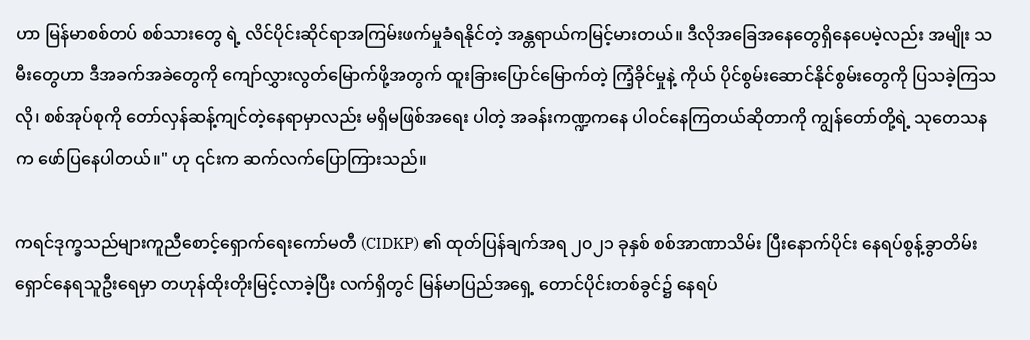ဟာ မြန်မာစစ်တပ် စစ်သားတွေ ရဲ့ လိင်ပိုင်းဆိုင်ရာအကြမ်းဖက်မှုခံရနိုင်တဲ့ အန္တရာယ်ကမြင့်မားတယ်။ ဒီလိုအခြေအနေတွေရှိနေပေမဲ့လည်း အမျိုး သမီးတွေဟာ ဒီအခက်အခဲတွေကို ကျော်လွှားလွတ်မြောက်ဖို့အတွက် ထူးခြားပြောင်မြောက်တဲ့ ကြံ့ခိုင်မှုနဲ့ ကိုယ် ပိုင်စွမ်းဆောင်နိုင်စွမ်းတွေကို ပြသခဲ့ကြသလို၊ စစ်အုပ်စုကို တော်လှန်ဆန့်ကျင်တဲ့နေရာမှာလည်း မရှိမဖြစ်အရေး ပါတဲ့ အခန်းကဏ္ဍကနေ ပါဝင်နေကြတယ်ဆိုတာကို ကျွန်တော်တို့ရဲ့ သုတေသနက ဖော်ပြနေပါတယ်။" ဟု ၎င်းက ဆက်လက်ပြောကြားသည်။

ကရင်ဒုက္ခသည်များကူညီစောင့်ရှောက်ရေးကော်မတီ (CIDKP) ၏ ထုတ်ပြန်ချက်အရ ၂၀၂၁ ခုနှစ် စစ်အာဏာသိမ်း ပြီးနောက်ပိုင်း နေရပ်စွန့်ခွာတိမ်းရှောင်နေရသူဦးရေမှာ တဟုန်ထိုးတိုးမြင့်လာခဲ့ပြီး လက်ရှိတွင် မြန်မာပြည်အရှေ့ တောင်ပိုင်းတစ်ခွင်၌ နေရပ်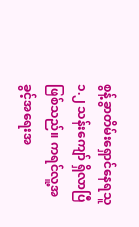စွန့်ခွာတိမ်းရှောင်နေရသူ ၁.၂ သန်းကျော် ရှိလာပြီဖြစ်သည်။ ကရင်လူ့အခွင့်အရေးအ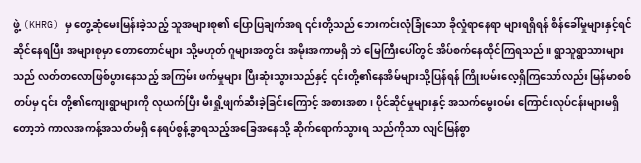ဖွဲ့ (KHRG) မှ တွေ့ဆုံမေးမြန်းခဲ့သည့် သူအများစု၏ ပြောပြချက်အရ ၎င်းတို့သည် ဘေးကင်းလုံခြုံသော ခိုလှုံရာနေရာ များရရှိရန် စိန်ခေါ်မှုများနှင့်ရင်ဆိုင်နေရပြီး အများစုမှာ တောတောင်များ သို့မဟုတ် ဂူများအတွင်း အမိုးအကာမရှိ ဘဲ မြေကြီးပေါ်တွင် အိပ်စက်နေထိုင်ကြရသည်။ ရွာသူရွာသားများသည် လတ်တလောဖြစ်ပွားနေသည့် အကြမ်း ဖက်မှုများ ပြီးဆုံးသွားသည်နှင့် ၎င်းတို့၏နေအိမ်များသို့ပြန်ရန် ကြိုးပမ်းလေ့ရှိကြသော်လည်း မြန်မာစစ်တပ်မှ ၎င်း တို့၏ကျေးရွာများကို လုယက်ပြီး မီးရှို့ဖျက်ဆီးခဲ့ခြင်းကြောင့် အစားအစာ၊ ပိုင်ဆိုင်မှုများနှင့် အသက်မွေးဝမ်း ကြောင်းလုပ်ငန်းများမရှိတော့ဘဲ ကာလအကန့်အသတ်မရှိ နေရပ်စွန့်ခွာရသည့်အခြေအနေသို့ ဆိုက်ရောက်သွားရ သည်ကိုသာ လျင်မြန်စွာ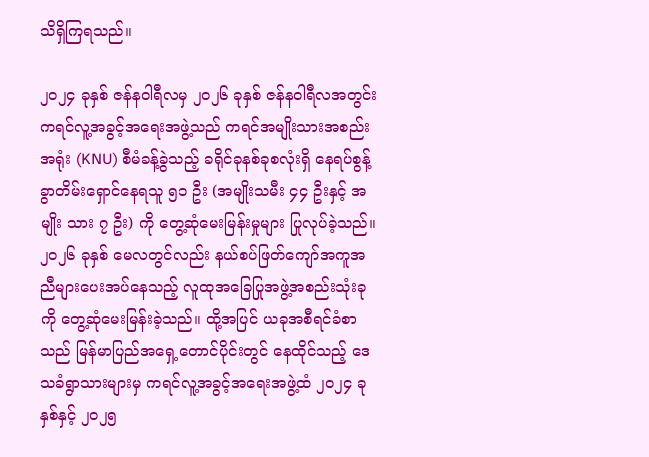သိရှိကြရသည်။

၂၀၂၄ ခုနှစ် ဇန်နဝါရီလမှ ၂၀၂၆ ခုနှစ် ဇန်နဝါရီလအတွင်း ကရင်လူ့အခွင့်အရေးအဖွဲ့သည် ကရင်အမျိုးသားအစည်း အရုံး (KNU) စီမံခန့်ခွဲသည့် ခရိုင်ခုနစ်ခုစလုံးရှိ နေရပ်စွန့်ခွာတိမ်းရှောင်နေရသူ ၅၁ ဦး (အမျိုးသမီး ၄၄ ဦးနှင့် အမျိုး သား ၇ ဦး) ကို တွေ့ဆုံမေးမြန်းမှုများ ပြုလုပ်ခဲ့သည်။ ၂၀၂၆ ခုနှစ် မေလတွင်လည်း နယ်စပ်ဖြတ်ကျော်အကူအ ညီများပေးအပ်နေသည့် လူထုအခြေပြုအဖွဲ့အစည်းသုံးခုကို တွေ့ဆုံမေးမြန်းခဲ့သည်။ ထို့အပြင် ယခုအစီရင်ခံစာ သည် မြန်မာပြည်အရှေ့တောင်ပိုင်းတွင် နေထိုင်သည့် ‌‌ဒေသခံရွာသားများမှ ကရင်လူ့အခွင့်အရေးအဖွဲ့ထံ ၂၀၂၄ ခုနှစ်နှင့် ၂၀၂၅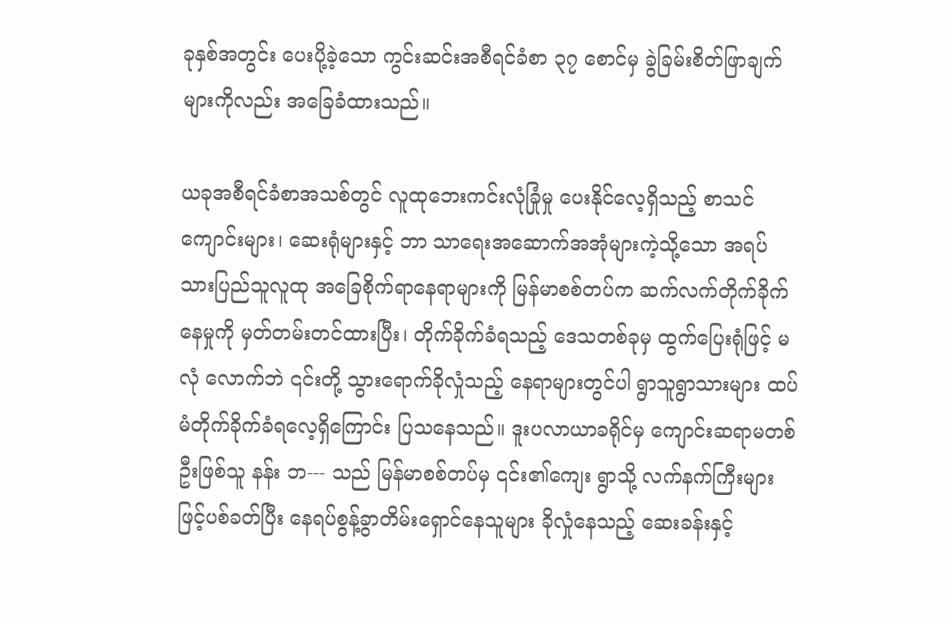ခုနှစ်အတွင်း ပေးပို့ခဲ့သော ကွင်းဆင်းအစီရင်ခံစာ ၃၇ စောင်မှ ခွဲခြမ်းစိတ်ဖြာချက်များကိုလည်း အခြေခံထားသည်။

ယခုအစီရင်ခံစာအသစ်တွင် လူထုဘေးကင်းလုံခြုံမှု ပေးနိုင်လေ့ရှိသည့် စာသင်ကျောင်းများ၊ ဆေးရုံများနှင့် ဘာ သာရေးအဆောက်အအုံများကဲ့သို့သော အရပ်သားပြည်သူလူထု အခြေစိုက်ရာနေရာများကို မြန်မာစစ်တပ်က ဆက်လက်တိုက်ခိုက်နေမှုကို မှတ်တမ်းတင်ထားပြီး၊ တိုက်ခိုက်ခံရသည့် ဒေသတစ်ခုမှ ထွက်ပြေးရုံဖြင့် မလုံ လောက်ဘဲ ၎င်းတို့ သွားရောက်ခိုလှုံသည့် နေရာများတွင်ပါ ရွာသူရွာသားများ ထပ်မံတိုက်ခိုက်ခံရလေ့ရှိကြောင်း ပြသနေသည်။ ဒူးပလာယာခရိုင်မှ ကျောင်းဆရာမတစ်ဦးဖြစ်သူ နန်း ဘ--- သည် မြန်မာစစ်တပ်မှ ၎င်း၏ကျေး ရွာသို့ လက်နက်ကြီးများဖြင့်ပစ်ခတ်ပြီး နေရပ်စွန့်ခွာတိမ်း‌ရှောင်နေသူများ ခိုလှုံနေသည့် ဆေးခန်းနှင့်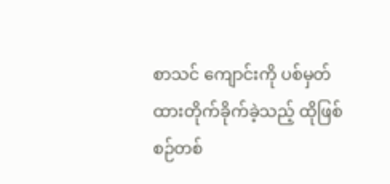စာသင် ကျောင်းကို ပစ်မှတ်ထားတိုက်ခိုက်ခဲ့သည့် ထိုဖြစ်စဉ်တစ်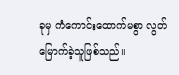ခုမှ ကံကောင်းထောက်မစွာ လွတ်မြောက်ခဲ့သူဖြစ်သည်။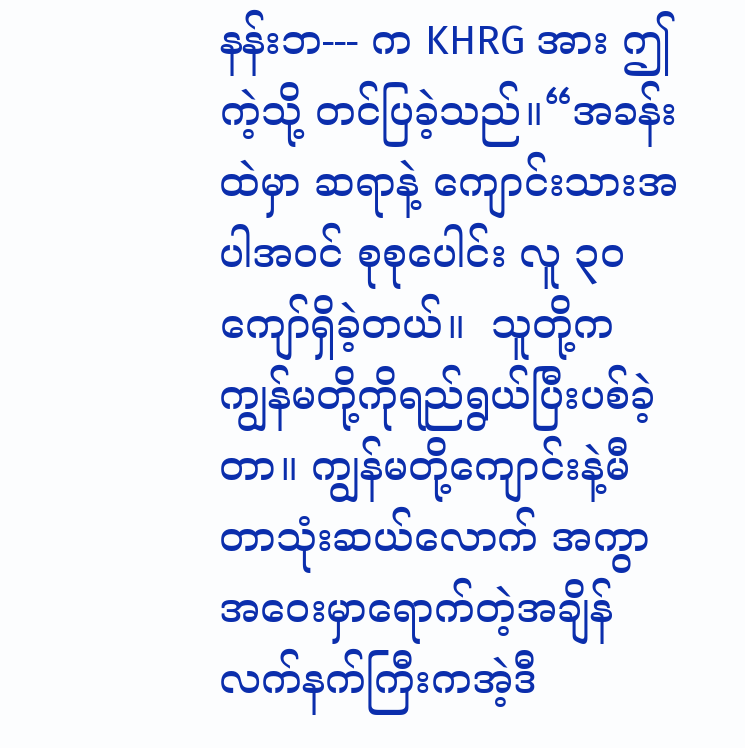နန်းဘ--- က KHRG အား ဤကဲ့သို့ တင်ပြခဲ့သည်။“အခန်းထဲမှာ ဆရာနဲ့ ကျောင်းသားအပါအဝင် စုစုပေါင်း လူ ၃၀ ကျော်ရှိခဲ့တယ်။  သူတို့က ကျွန်မတို့ကိုရည်ရွယ်ပြီးပစ်ခဲ့တာ။ ကျွန်မတို့ကျောင်းနဲ့မီတာသုံးဆယ်လောက် အကွာ အဝေးမှာရောက်တဲ့အချိန် လက်နက်ကြီးကအဲ့ဒီ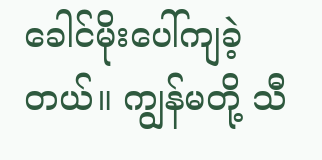ခေါင်မိုးပေါ်ကျခဲ့တယ်။ ကျွန်မတို့ သီ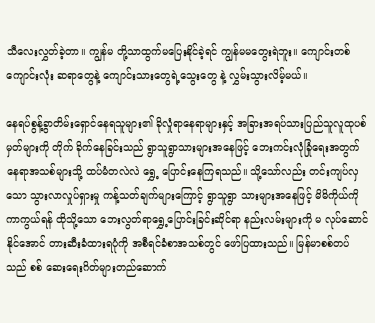သီလေးလွှတ်ခဲ့တာ။ ကျွန်မ တို့သာထွက်မပြေးနိုင်ခဲ့ရင် ကျွန်မမတွေးရဲဘူး။ ကျောင်းတစ်ကျောင်းလုံး ဆရာတွေနဲ့ ကျောင်းသားတွေရဲ့သွေးတွေ နဲ့ လွှမ်းသွားလိမ့်မယ်။

နေရပ်စွန့်ခွာတိမ်းရှောင်နေရသူများ၏ ခိုလှုံရာနေရာများနှင့် အခြားအရပ်သားပြည်သူလူထုပစ်မှတ်များကို တိုက် ခိုက်နေခြင်းသည် ရွာသူရွာသားများအနေဖြင့် ဘေးကင်းလုံခြုံရေးအတွက် နေရာအသစ်များသို့ ထပ်မံတလဲလဲ ရွှေ့ ပြောင်းနေကြရသည်။ သို့သော်လည်း တင်းကျပ်လှသော သွားလာလှုပ်ရှားမှု ကန့်သတ်ချက်များကြောင့် ရွာသူရွာ သားများအနေဖြင့် မိမိကိုယ်ကိုကာကွယ်ရန် ထိုသို့သော ဘေးလွတ်ရာရွှေ့ပြောင်းခြင်းဆိုင်ရာ နည်းလမ်းများကို မ လုပ်ဆောင်နိုင်အောင် တားဆီးခံထားရပုံကို အစီရင်ခံစာအသစ်တွင် ဖော်ပြထားသည်။ မြန်မာစစ်တပ်သည် စစ် ဆေးရေးဂိတ်များတည်ဆောက်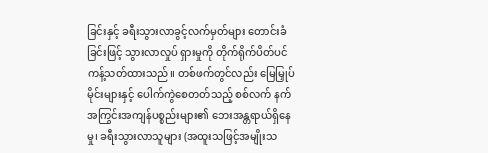ခြင်းနှင့် ခရီးသွားလာခွင့်လက်မှတ်များ တောင်းခံခြင်းဖြင့် သွားလာလှုပ် ရှားမှုကို တိုက်ရိုက်ပိတ်ပင်ကန့်သတ်ထားသည်။ တစ်ဖက်တွင်လည်း မြေမြှုပ်မိုင်းများနှင့် ပေါက်ကွဲစေတတ်သည့် စစ်လက် နက်အကြွင်းအကျန်ပစ္စည်းများ၏ ဘေးအန္တရာယ်ရှိနေမှု၊ ခရီးသွားလာသူများ (အထူးသဖြင့်အမျိုးသ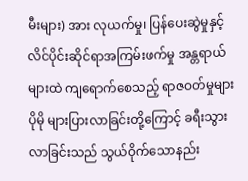မီးများ) အား လုယက်မှု၊ ပြန်ပေးဆွဲမှုနှင့် လိင်ပိုင်းဆိုင်ရာအကြမ်းဖက်မှု အန္တရာယ်များထဲ ကျရောက်စေသည့် ရာဇဝတ်မှုများ ပိုမို များပြားလာခြင်းတို့ကြောင့် ခရီးသွားလာခြင်းသည် သွယ်ဝိုက်သောနည်း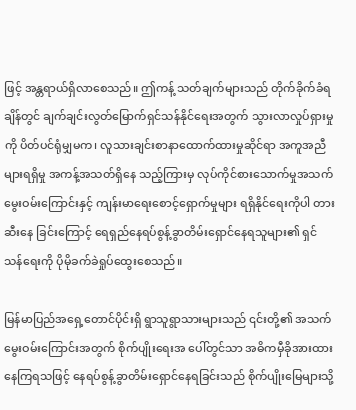ဖြင့် အန္တရာယ်ရှိလာစေသည်။ ဤကန့် သတ်ချက်များသည် တိုက်ခိုက်ခံရချိန်တွင် ချက်ချင်းလွတ်မြောက်ရှင်သန်နိုင်ရေးအတွက် သွားလာလှုပ်ရှားမှုကို ပိတ်ပင်ရုံမျှမက၊ လူသားချင်းစာနာထောက်ထားမှုဆိုင်ရာ အကူအညီများရရှိမှု အကန့်အသတ်ရှိနေ သည့်ကြားမှ လုပ်ကိုင်စားသောက်မှုအသက်မွေးဝမ်းကြောင်းနှင့် ကျန်းမာရေးစောင့်ရှောက်မှုများ ရရှိနိုင်ရေးကိုပါ တားဆီးနေ ခြင်းကြောင့် ရေရှည်နေရပ်စွန့်ခွာတိမ်းရှောင်နေရသူများ၏ ရှင်သန်ရေးကို ပိုမိုခက်ခဲရှုပ်ထွေးစေသည်။

မြန်မာပြည်အရှေ့တောင်ပိုင်းရှိ ရွာသူရွာသားများသည် ၎င်းတို့၏ အသက်မွေးဝမ်းကြောင်းအတွက် စိုက်ပျိုးရေးအ ပေါ်တွင်သာ အဓိကမှီခိုအားထားနေကြရသဖြင့် နေရပ်စွန့်ခွာတိမ်းရှောင်နေရခြင်းသည် စိုက်ပျိုးမြေများသို့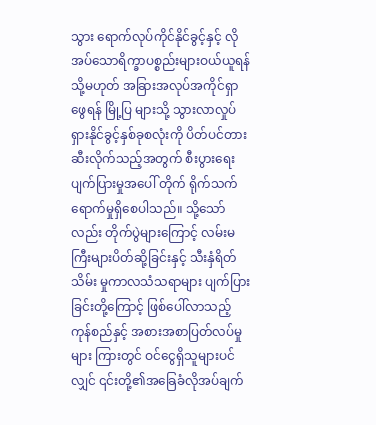သွား ရောက်လုပ်ကိုင်နိုင်ခွင့်နှင့် လိုအပ်သောရိက္ခာပစ္စည်းများဝယ်ယူရန် သို့မဟုတ် အခြားအလုပ်အကိုင်ရှာဖွေရန် မြို့ပြ များသို့ သွားလာလှုပ်ရှားနိုင်ခွင့်နှစ်ခုစလုံးကို ပိတ်ပင်တားဆီးလိုက်သည့်အတွက် စီးပွားရေးပျက်ပြားမှုအပေါ် တိုက် ရိုက်သက်ရောက်မှုရှိစေပါသည်။ သို့သော်လည်း တိုက်ပွဲများကြောင့် လမ်းမကြီးများပိတ်ဆို့ခြင်းနှင့် သီးနှံရိတ်သိမ်း မှုကာလသံသရာများ ပျက်ပြားခြင်းတို့ကြောင့် ဖြစ်ပေါ်လာသည့် ကုန်စည်နှင့် အစားအစာပြတ်လပ်မှုများ ကြားတွင် ဝင်ငွေရှိသူများပင်လျှင် ၎င်းတို့၏အခြေခံလိုအပ်ချက်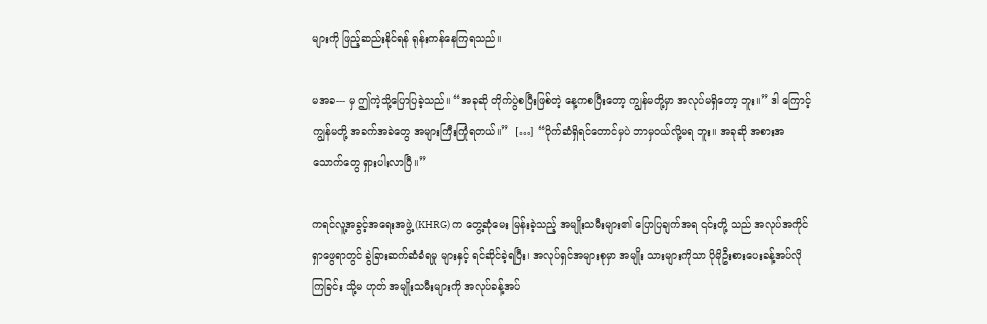များကို ဖြည့်ဆည်းနိုင်ရန် ရုန်းကန်နေကြရသည်။

မအခ--- မှ ဤကဲ့သို့ပြောပြခဲ့သည်။ “အခုဆို တိုက်ပွဲစပြီးဖြစ်တဲ့ နေ့ကစပြီးတော့ ကျွန်မတို့မှာ အလုပ်မရှိတော့ ဘူး။” ဒါ ကြောင့် ကျွန်မတို့ အခက်အခဲတွေ အများကြီးကြုံရတယ်။”  […] “ပိုက်ဆံရှိရင်တောင်မှပဲ ဘာမှဝယ်လို့မရ ဘူး။ အခုဆို အစားအသောက်တွေ ရှားပါးလာပြီ။”

ကရင်လူ့အခွင့်အရေးအဖွဲ့ (KHRG) က တွေ့ဆုံမေး မြန်းခဲ့သည့် အမျိုးသမီးများ၏ ပြောပြချက်အရ ၎င်းတို့ သည် အလုပ်အကိုင်ရှာဖွေရာတွင် ခွဲခြားဆက်ဆံခံရမှု များနှင့် ရင်ဆိုင်ခဲ့ရပြီး၊ အလုပ်ရှင်အများစုမှာ အမျိုး သားများကိုသာ ပိုမိုဦးစားပေးခန့်အပ်လိုကြခြင်း သို့မ ဟုတ် အမျိုးသမီးများကို အလုပ်ခန့်အပ်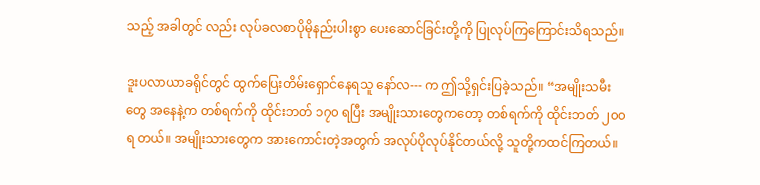သည့် အခါတွင် လည်း လုပ်ခလစာပိုမိုနည်းပါးစွာ ပေးဆောင်ခြင်းတို့ကို ပြုလုပ်ကြကြောင်းသိရသည်။

ဒူးပလာယာခရိုင်တွင် ထွက်ပြေးတိမ်းရှောင်နေရသူ နော်လ--- က ဤသို့ရှင်းပြခဲ့သည်။ “အမျိုးသမီးတွေ အနေနဲ့က တစ်ရက်ကို ထိုင်းဘတ် ၁၇၀ ရပြီး အမျိုးသားတွေကတော့ တစ်ရက်ကို ထိုင်းဘတ် ၂၀၀ ရ တယ်။ အမျိုးသားတွေက အားကောင်းတဲ့အတွက် အလုပ်ပိုလုပ်နိုင်တယ်လို့ သူတို့ကထင်ကြတယ်။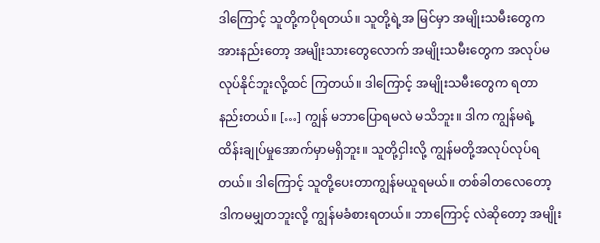ဒါကြောင့် သူတို့ကပိုရတယ်။ သူတို့ရဲ့အ မြင်မှာ အမျိုးသမီးတွေက အားနည်းတော့ အမျိုးသားတွေလောက် အမျိုးသမီးတွေက အလုပ်မလုပ်နိုင်ဘူးလို့ထင် ကြတယ်။ ဒါကြောင့် အမျိုးသမီးတွေက ရတာနည်းတယ်။ […] ကျွန် မဘာပြောရမလဲ မသိဘူး။ ဒါက ကျွန်မရဲ့ ထိန်းချုပ်မှုအောက်မှာမရှိဘူး။ သူတို့ငှါးလို့ ကျွန်မတို့အလုပ်လုပ်ရတယ်။ ဒါကြောင့် သူတို့ပေးတာကျွန်မယူရမယ်။ တစ်ခါတလေတော့ ဒါကမမျှတဘူးလို့ ကျွန်မခံစားရတယ်။ ဘာကြောင့် လဲဆိုတော့ အမျိုး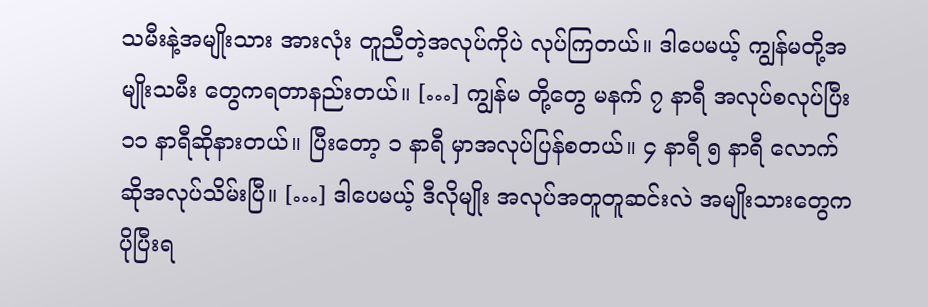သမီးနဲ့အမျိုးသား အားလုံး တူညီတဲ့အလုပ်ကိုပဲ လုပ်ကြတယ်။ ဒါပေမယ့် ကျွန်မတို့အမျိုးသမီး တွေကရတာနည်းတယ်။ […] ကျွန်မ တို့တွေ မနက် ၇ နာရီ အလုပ်စလုပ်ပြီး ၁၁ နာရီဆိုနားတယ်။ ပြီးတော့ ၁ နာရီ မှာအလုပ်ပြန်စတယ်။ ၄ နာရီ ၅ နာရီ လောက်ဆိုအလုပ်သိမ်းပြီ။ […] ဒါပေမယ့် ဒီလိုမျိုး အလုပ်အတူတူဆင်းလဲ အမျိုးသားတွေက ပိုပြီးရ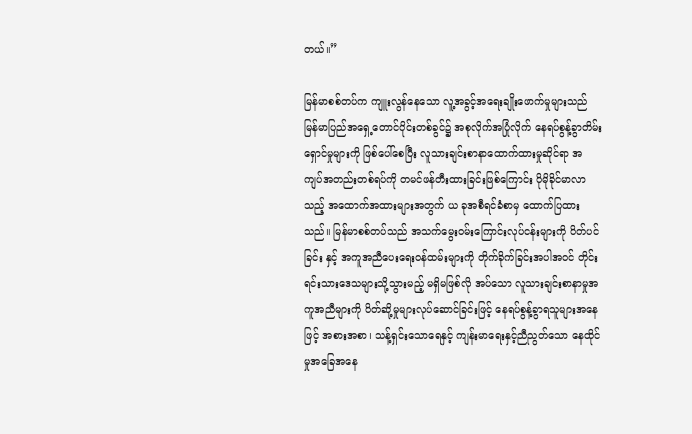တယ်။”

မြန်မာစစ်တပ်က ကျူးလွန်နေသော လူ့အခွင့်အရေးချိုးဖောက်မှုများသည် မြန်မာပြည်အရှေ့တောင်ပိုင်းတစ်ခွင်၌ အစုလိုက်အပြုံလိုက် နေရပ်စွန့်ခွာတိမ်းရှောင်မှုများကို ဖြစ်ပေါ်စေပြီး လူသားချင်းစာနာထောက်ထားမှုဆိုင်ရာ အ ကျပ်အတည်းတစ်ရပ်ကို တမင်ဖန်တီးထားခြင်းဖြစ်ကြောင်း ပိုမိုခိုင်မာလာသည့် အထောက်အထားများအတွက် ယ ခုအစီရင်ခံစာမှ ထောက်ပြထားသည်။ မြန်မာစစ်တပ်သည် အသက်မွေးဝမ်းကြောင်းလုပ်ငန်းများကို ပိတ်ပင်ခြင်း နှင့် အကူအညီပေးရေးဝန်ထမ်းများကို တိုက်ခိုက်ခြင်းအပါအဝင် တိုင်းရင်းသားဒေသများသို့သွားမည့် မရှိမဖြစ်လို အပ်သော လူသားချင်းစာနာမှုအကူအညီများကို ပိတ်ဆို့မှုများလုပ်ဆောင်ခြင်းဖြင့် နေရပ်စွန့်ခွာရသူများအနေဖြင့် အစားအစာ၊ သန့်ရှင်းသောရေနှင့် ကျန်းမာရေးနှင့်ညီညွတ်သော နေထိုင်မှုအခြေအနေ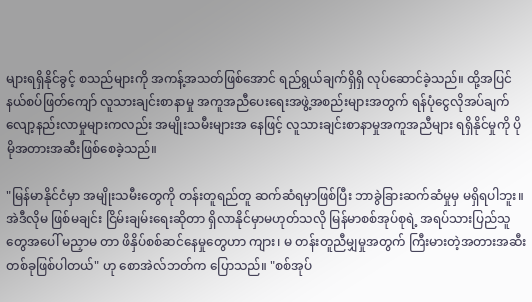များရရှိနိုင်ခွင့် စသည်များကို အကန့်အသတ်ဖြစ်အောင် ရည်ရွယ်ချက်ရှိရှိ လုပ်ဆောင်ခဲ့သည်။ ထို့အပြင် နယ်စပ်ဖြတ်ကျော် လူသားချင်းစာနာမှု အကူအညီပေးရေးအဖွဲ့အစည်းများအတွက် ရန်ပုံငွေလိုအပ်ချက် လျော့နည်းလာမှုများကလည်း အမျိုးသမီးများအ နေဖြင့် လူသားချင်းစာနာမှုအကူအညီများ ရရှိနိုင်မှုကို ပိုမိုအတားအဆီးဖြစ်စေခဲ့သည်။

"မြန်မာနိုင်ငံမှာ အမျိုးသမီးတွေကို တန်းတူရည်တူ ဆက်ဆံရမှာဖြစ်ပြီး ဘာခွဲခြားဆက်ဆံမှုမှ မရှိရပါဘူး။ အဲဒီလိုမ ဖြစ်မချင်း ငြိမ်းချမ်းရေးဆိုတာ ရှိလာနိုင်မှာမဟုတ်သလို မြန်မာစစ်အုပ်စုရဲ့ အရပ်သားပြည်သူတွေအပေါ် မညှာမ တာ ဖိနှိပ်စစ်ဆင်နေမှုတွေဟာ ကျား၊ မ တန်းတူညီမျှမှုအတွက် ကြီးမားတဲ့အတားအဆီးတစ်ခုဖြစ်ပါတယ်" ဟု စောအဲလ်ဘတ်က ပြောသည်။ "စစ်အုပ်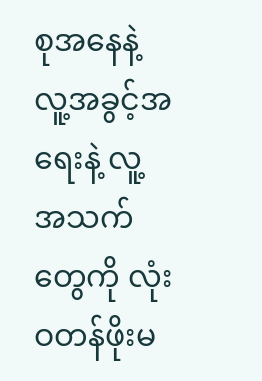စုအနေနဲ့ လူ့အခွင့်အရေးနဲ့ လူ့အသက်တွေကို လုံးဝတန်ဖိုးမ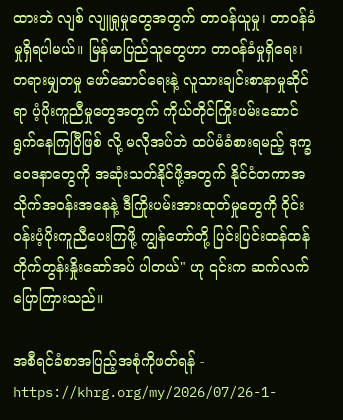ထားဘဲ လျစ် လျူရှုမှုတွေအတွက် တာဝန်ယူမှု၊ တာဝန်ခံမှုရှိရပါမယ်။ မြန်မာပြည်သူတွေဟာ တာဝန်ခံမှုရှိရေး၊ တရားမျှတမှု ဖော်ဆောင်ရေးနဲ့ လူသားချင်းစာနာမှုဆိုင်ရာ ပံ့ပိုးကူညီမှုတွေအတွက် ကိုယ်တိုင်ကြိုးပမ်းဆောင်ရွက်နေကြပြီဖြစ် လို့ မလိုအပ်ဘဲ ထပ်မံခံစားရမည့် ဒုက္ခဝေဒနာတွေကို အဆုံးသတ်နိုင်ဖို့အတွက် နိုင်ငံတကာအသိုက်အဝန်းအနေနဲ့ ဒီကြိုးပမ်းအားထုတ်မှုတွေကို ဝိုင်းဝန်းပံ့ပိုးကူညီပေးကြဖို့ ကျွန်တော်တို့ ပြင်းပြင်းထန်ထန်တိုက်တွန်းနှိုးဆော်အပ် ပါတယ်" ဟု ၎င်းက ဆက်လက်ပြောကြားသည်။

အစီရင်ခံစာအပြည့်အစုံကိုဖတ်ရန် - https://khrg.org/my/2026/07/26-1-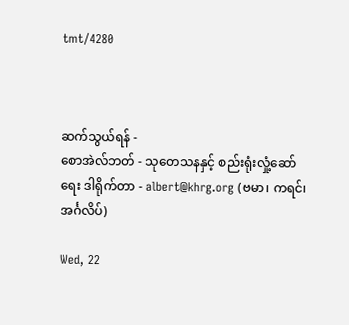tmt/4280



ဆက်သွယ်ရန် -
စောအဲလ်ဘတ် - သုတေသနနှင့် စည်းရုံးလှုံ့ဆော်ရေး ဒါရိုက်တာ - albert@khrg.org (ဗမာ၊ ကရင်၊ အင်္ဂလိပ်)

Wed, 22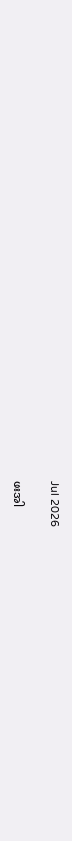Jul 2026

ဖးအါ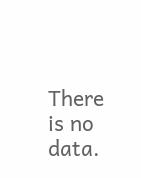There is no data.